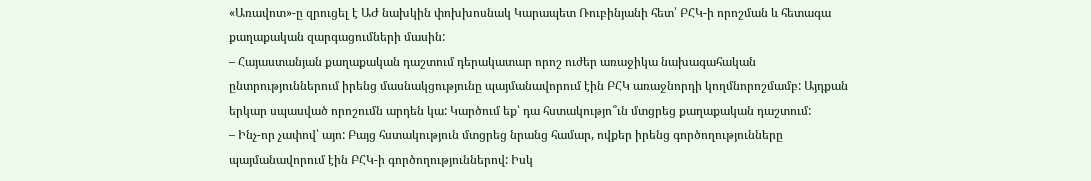«Առավոտ»-ը զրուցել է ԱԺ նախկին փոխխոսնակ Կարապետ Ռուբինյանի հետ՝ ԲՀԿ-ի որոշման և հետագա քաղաքական զարգացումների մասին:
– Հայաստանյան քաղաքական դաշտում դերակատար որոշ ուժեր առաջիկա նախագահական ընտրություններում իրենց մասնակցությունը պայմանավորում էին ԲՀԿ առաջնորդի կողմնորոշմամբ: Այդքան երկար սպասված որոշումն արդեն կա: Կարծում եք՝ դա հստակությո՞ւն մտցրեց քաղաքական դաշտում:
– Ինչ-որ չափով՝ այո: Բայց հստակություն մտցրեց նրանց համար, ովքեր իրենց գործողությունները պայմանավորում էին ԲՀԿ-ի գործողություններով: Իսկ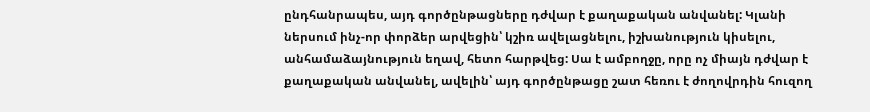ընդհանրապես, այդ գործընթացները դժվար է քաղաքական անվանել: Կլանի ներսում ինչ-որ փորձեր արվեցին՝ կշիռ ավելացնելու, իշխանություն կիսելու, անհամաձայնություն եղավ, հետո հարթվեց: Սա է ամբողջը, որը ոչ միայն դժվար է քաղաքական անվանել, ավելին՝ այդ գործընթացը շատ հեռու է ժողովրդին հուզող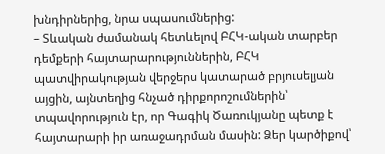խնդիրներից, նրա սպասումներից:
– Տևական ժամանակ հետևելով ԲՀԿ-ական տարբեր դեմքերի հայտարարություններին, ԲՀԿ պատվիրակության վերջերս կատարած բրյուսելյան այցին, այնտեղից հնչած դիրքորոշումներին՝ տպավորություն էր, որ Գագիկ Ծառուկյանը պետք է հայտարարի իր առաջադրման մասին: Ձեր կարծիքով՝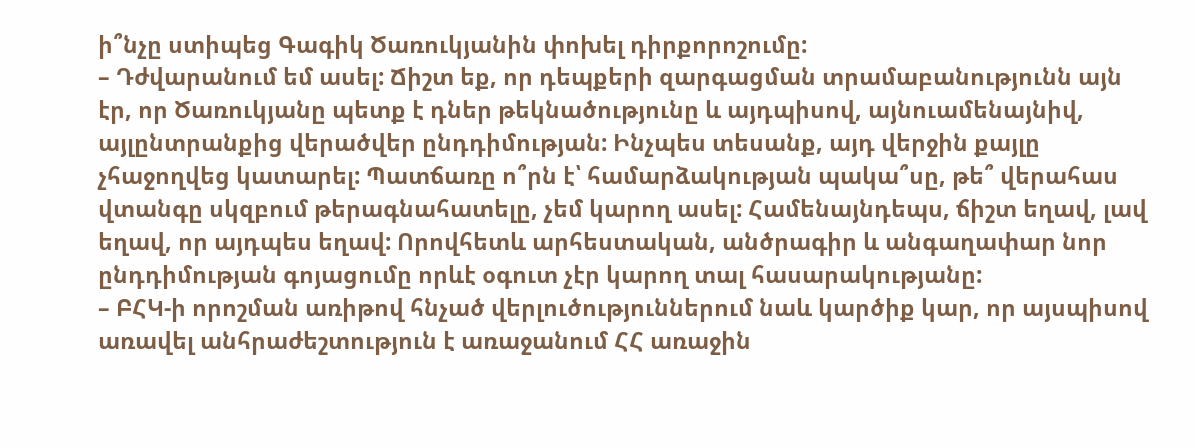ի՞նչը ստիպեց Գագիկ Ծառուկյանին փոխել դիրքորոշումը:
– Դժվարանում եմ ասել: Ճիշտ եք, որ դեպքերի զարգացման տրամաբանությունն այն էր, որ Ծառուկյանը պետք է դներ թեկնածությունը և այդպիսով, այնուամենայնիվ, այլընտրանքից վերածվեր ընդդիմության: Ինչպես տեսանք, այդ վերջին քայլը չհաջողվեց կատարել: Պատճառը ո՞րն է՝ համարձակության պակա՞սը, թե՞ վերահաս վտանգը սկզբում թերագնահատելը, չեմ կարող ասել: Համենայնդեպս, ճիշտ եղավ, լավ եղավ, որ այդպես եղավ: Որովհետև արհեստական, անծրագիր և անգաղափար նոր ընդդիմության գոյացումը որևէ օգուտ չէր կարող տալ հասարակությանը:
– ԲՀԿ-ի որոշման առիթով հնչած վերլուծություններում նաև կարծիք կար, որ այսպիսով առավել անհրաժեշտություն է առաջանում ՀՀ առաջին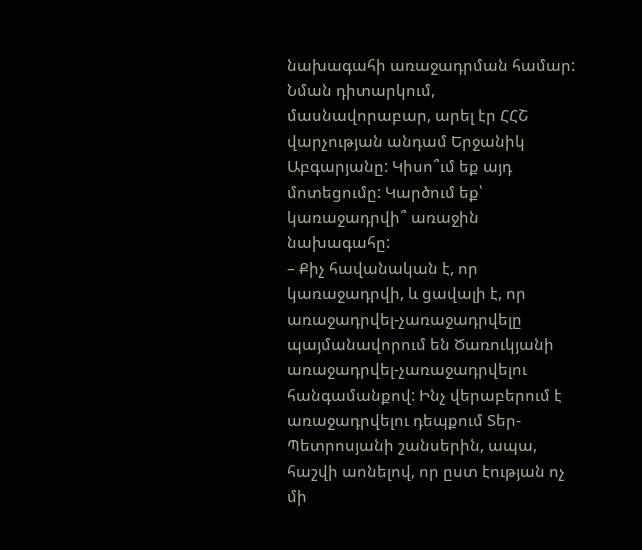նախագահի առաջադրման համար: Նման դիտարկում, մասնավորաբար, արել էր ՀՀՇ վարչության անդամ Երջանիկ Աբգարյանը: Կիսո՞ւմ եք այդ մոտեցումը: Կարծում եք՝ կառաջադրվի՞ առաջին նախագահը:
– Քիչ հավանական է, որ կառաջադրվի, և ցավալի է, որ առաջադրվել-չառաջադրվելը պայմանավորում են Ծառուկյանի առաջադրվել-չառաջադրվելու հանգամանքով: Ինչ վերաբերում է առաջադրվելու դեպքում Տեր-Պետրոսյանի շանսերին, ապա, հաշվի աոնելով, որ ըստ էության ոչ մի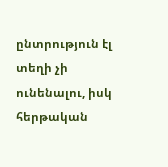ընտրություն էլ տեղի չի ունենալու, իսկ հերթական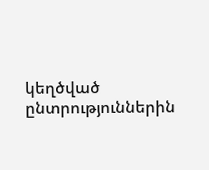կեղծված ընտրություններին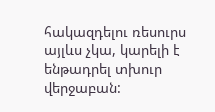հակազդելու ռեսուրս այլևս չկա, կարելի է ենթադրել տխուր վերջաբան: